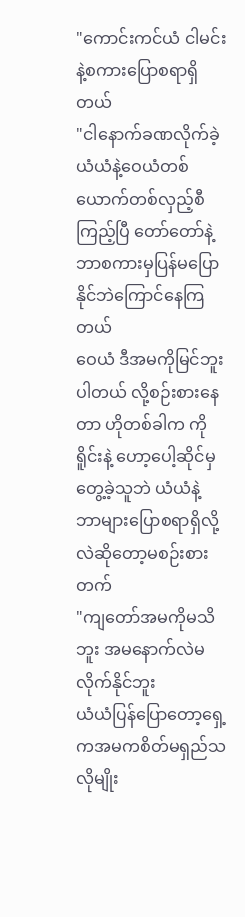"ကောင်းကင်ယံ ငါမင်းနဲ့စကားပြောစရာရှိတယ်
"ငါနောက်ခဏလိုက်ခဲ့
ယံယံနဲ့ဝေယံတစ်ယောက်တစ်လှည့်စီကြည့်ပြီ တော်တော်နဲ့ဘာစကားမှပြန်မပြောနိုင်ဘဲကြောင်နေကြတယ်
ဝေယံ ဒီအမကိုမြင်ဘူးပါတယ် လို့စဉ်းစားနေတာ ဟိုတစ်ခါက ကိုရိူင်းနဲ့ ဟော့ပေါ့ဆိုင်မှတွေ့ခဲ့သူဘဲ ယံယံနဲ့ ဘာများပြောစရာရှိလို့လဲဆိုတော့မစဉ်းစားတက်
"ကျတော်အမကိုမသိဘူး အမနောက်လဲမလိုက်နိုင်ဘူး
ယံယံပြန်ပြောတော့ရှေ့ကအမကစိတ်မရှည်သလိုမျိုး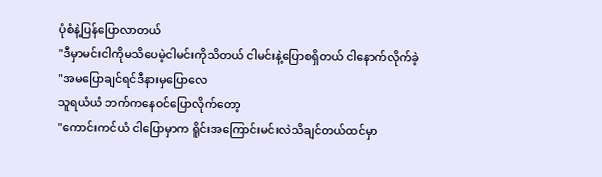ပုံစံနဲ့ပြန်ပြောလာတယ်
"ဒီမှာမင်းငါကိုမသိပေမဲ့ငါမင်းကိုသိတယ် ငါမင်းနဲ့ပြောစရှိတယ် ငါနောက်လိုက်ခဲ့
"အမပြောချင်ရင်ဒီနားမှပြောလေ
သူရယံယံ ဘက်ကနေဝင်ပြောလိုက်တော့
"ကောင်းကင်ယံ ငါပြောမှာက ရိူင်းအကြောင်းမင်းလဲသိချင်တယ်ထင်မှာ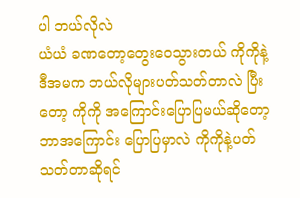ပါ ဘယ်လိုလဲ
ယံယံ ခဏတော့တွေးဝေသွားတယ် ကိုကိုနဲ့ဒီအမက ဘယ်လိုများပတ်သတ်တာလဲ ပြီးတော့ ကိုကို အကြောင်းပြောပြမယ်ဆိုတော့ဘာအကြောင်း ပြောပြမှာလဲ ကိုကိုနဲ့ပတ်သတ်တာဆိုရင်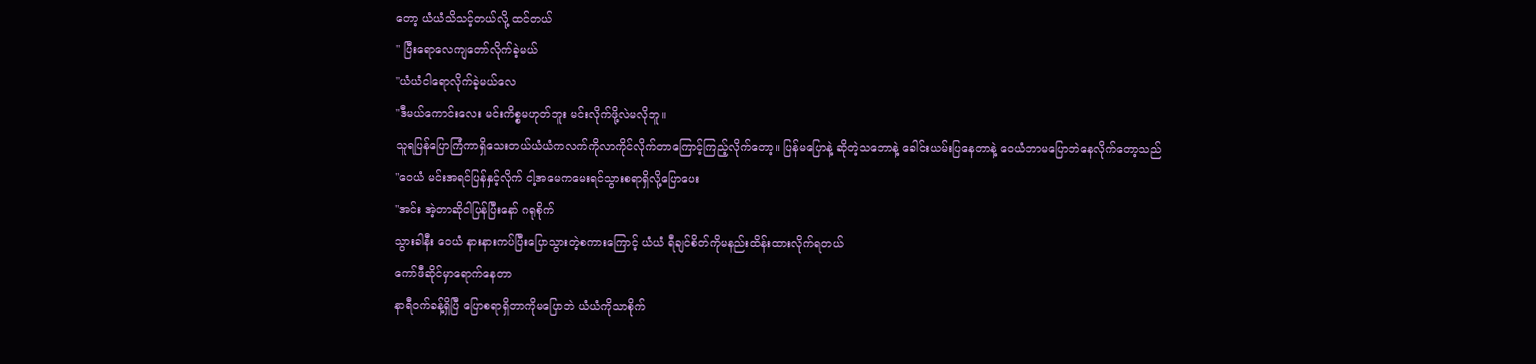တော့ ယံယံသိသင့်တယ်လို့ ထင်တယ်
" ပြီးရောလေကျတော်လိုက်ခဲ့မယ်
"ယံယံငါရောလိုက်ခဲ့မယ်လေ
"ဒီမယ်ကောင်းလေး မင်းကိစ္စမဟုတ်ဘူး မင်းလိုက်ဖို့လဲမလိုဘူ။
သူရပြန်ပြောကြံကာရှိသေးတယ်ယံယံကလက်ကိုလာကိုင်လိုက်တာကြောင့်ကြည့်လိုက်တော့။ ပြန်မပြောနဲ့ ဆိုတဲ့သဘောနဲ့ ခေါင်းယမ်းပြနေတာနဲ့ ဝေယံဘာမပြောဘဲနေလိုက်တော့သည်
"ဝေယံ မင်းအရင်ပြန်နှင့်လိုက် ငါ့အမေကမေးရင်သွားစရာရှိလို့ပြောပေး
"အင်း အဲ့တာဆိုငါပြန်ပြီးနော် ဂရုစိုက်
သွားခါနီး ဝေယံ နားနားကပ်ပြီးပြောသွားတဲ့စကားကြောင့် ယံယံ ရီချင်စိတ်ကိုမနည်းထိန်းထားလိုက်ရတယ်
ကော်ဖီဆိုင်မှာရောက်နေတာ
နာရီဝက်ခန့်ရှိပြီ ပြောစရာရှိတာကိုမပြောဘဲ ယံယံကိုသာစိုက်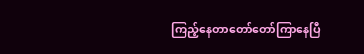ကြည့်နေတာတော်တော်ကြာနေပြီ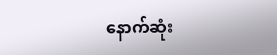နောက်ဆုံး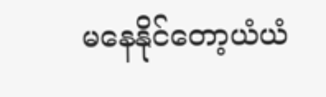မနေနိုင်တော့ယံယံ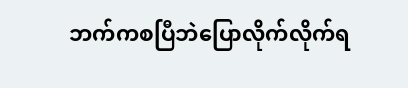ဘက်ကစပြီဘဲပြောလိုက်လိုက်ရ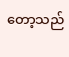တော့သည်